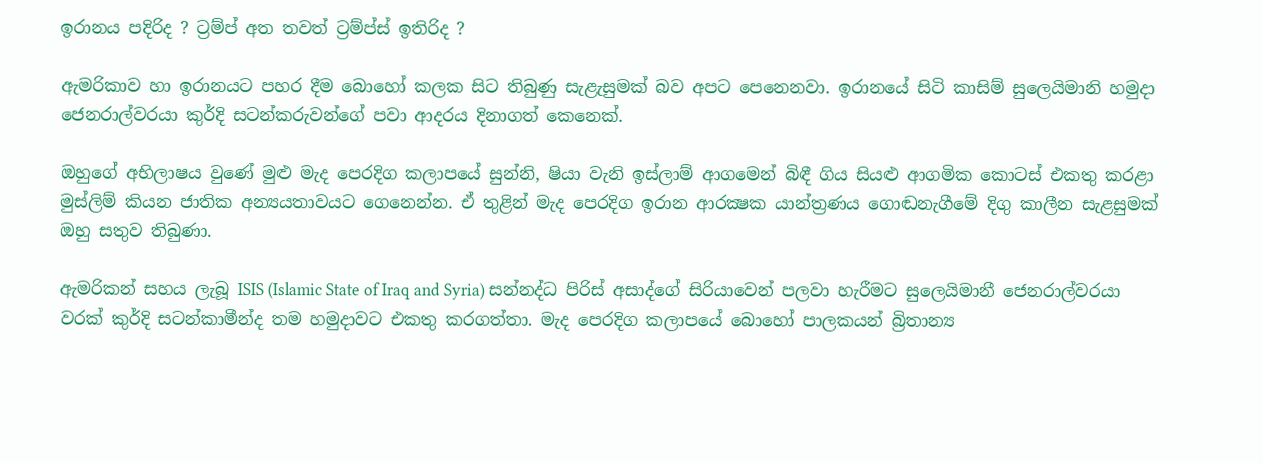ඉරානය පදිරිද ? ට්‍රම්ප් අත තවත් ට්‍රම්ප්ස් ඉතිරිද ?

ඇමරිකාව හා ඉරානයට පහර දීම බොහෝ කලක සිට තිබුණු සැළැසුමක් බව අපට පෙනෙනවා. ඉරානයේ සිටි කාසිම් සුලෙයිමානි හමුදා ජෙනරාල්වරයා කුර්දි සටන්කරුවන්ගේ පවා ආදරය දිනාගත් කෙනෙක්.

ඔහුගේ අභිලාෂය වුණේ මුළු මැද පෙරදිග කලාපයේ සුන්නි, ෂියා වැනි ඉස්ලාම් ආගමෙන් බිඳී ගිය සියළු ආගමික කොටස් එකතු කරළා මුස්ලිම් කියන ජාතික අන්‍යයතාවයට ගෙනෙන්න. ඒ තුළින් මැද පෙරදිග ඉරාන ආරක්‍ෂක යාන්ත්‍රණය ගොඬනැගීමේ දිගු කාලීන සැළසුමක් ඔහු සතුව තිබුණා.

ඇමරිකන් සහය ලැබූ ISIS (Islamic State of Iraq and Syria) සන්නද්ධ පිරිස් අසාද්ගේ සිරියාවෙන් පලවා හැරීමට සුලෙයිමානී ජෙනරාල්වරයා වරක් කුර්දි සටන්කාමීන්ද තම හමුදාවට එකතු කරගත්තා. මැද පෙරදිග කලාපයේ බොහෝ පාලකයන් බ්‍රිතාන්‍ය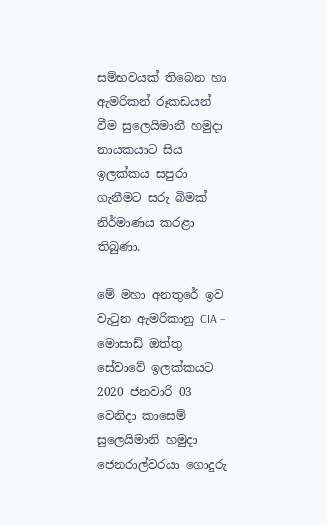සම්භවයක් තිබෙන හා ඇමරිකන් රූකඩයන් වීම සුලෙයිමානී හමුදා නායකයාට සිය ඉලක්කය සපුරා ගැනීමට සරු බිමක් නිර්මාණය කරළා තිබුණා.

මේ මහා අනතුරේ ඉව වැටුන ඇමරිකානු CIA – මොසාඩ් ඔත්තු සේවාවේ ඉලක්කයට 2020 ජනවාරි 03 වෙනිදා කාසෙම් සුලෙයිමානි හමුදා ජෙනරාල්වරයා ගොදුරු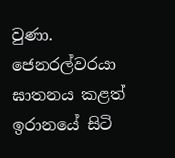වුණා. ජෙනරල්වරයා ඝාතනය කළත් ඉරානයේ සිටි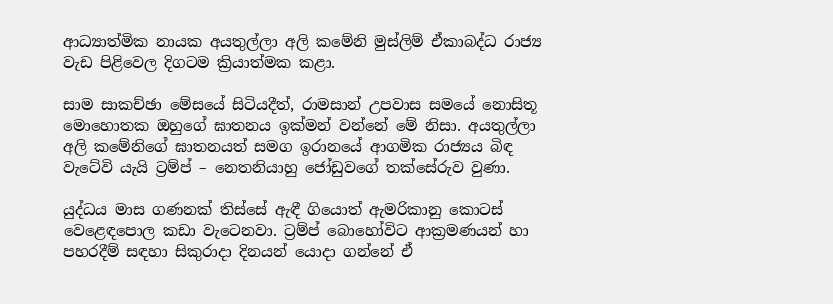ආධ්‍යාත්මික නායක අයතුල්ලා අලි කමේනි මුස්ලිම් ඒකාබද්ධ රාජ්‍ය වැඩ පිළිවෙල දිගටම ක්‍රියාත්මක කළා.

සාම සාකච්ඡා මේසයේ සිටියදීත්, රාමසාන් උපවාස සමයේ නොසිතූ මොහොතක ඔහුගේ ඝාතනය ඉක්මන් වන්නේ මේ නිසා. අයතුල්ලා අලි කමේනිගේ ඝාතනයත් සමග ඉරානයේ ආගමික රාජ්‍යය බිඳ වැටේවි යැයි ට්‍රම්ප් – නෙතනියාහු ජෝඩුවගේ තක්සේරුව වුණා.

යුද්ධය මාස ගණනක් තිස්සේ ඇඳී ගියොත් ඇමරිකානු කොටස් වෙළෙඳපොල කඩා වැටෙනවා. ට්‍රම්ප් බොහෝවිට ආක්‍රමණයන් හා පහරදීම් සඳහා සිකුරාදා දිනයන් යොදා ගන්නේ ඒ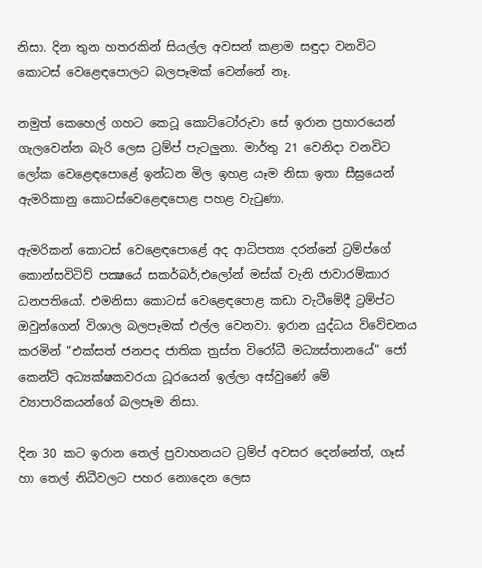නිසා. දින තුන හතරකින් සියල්ල අවසන් කළාම සඳුදා වනවිට කොටස් වෙළෙඳපොලට බලපෑමක් වෙන්නේ නෑ.

නමුත් කෙහෙල් ගහට කෙටූ කොට්ටෝරුවා සේ ඉරාන ප්‍රහාරයෙන් ගැලවෙන්න බැරි ලෙස ට්‍රම්ප් පැටලුනා. මාර්තු 21 වෙනිදා වනවිට ලෝක වෙළෙඳපොළේ ඉන්ධන මිල ඉහළ යෑම නිසා ඉතා සීඝ්‍රයෙන් ඇමරිකානු කොටස්වෙළෙඳපොළ පහළ වැටුණා.

ඇමරිකන් කොටස් වෙළෙඳපොළේ අද ආධිපත්‍ය දරන්නේ ට්‍රම්ප්ගේ කොන්සවිටිව් පක්‍ෂයේ සකර්බර්,එලෝන් මස්ක් වැනි ජාවාරම්කාර ධනපතියෝ. එමනිසා කොටස් වෙළෙඳපොළ කඩා වැටීමේදී ට්‍රම්ප්ට ඔවුන්ගෙන් විශාල බලපෑමක් එල්ල වෙනවා. ඉරාන යුද්ධය විවේචනය කරමින් “එක්සත් ජනපද ජාතික ත්‍රස්ත විරෝධී මධ්‍යස්තානයේ” ජෝ කෙන්ට් අධ්‍යක්ෂකවරයා ධූරයෙන් ඉල්ලා අස්වුණේ මේ ව්‍යාපාරිකයන්ගේ බලපෑම නිසා.

දින 30 කට ඉරාන තෙල් ප්‍රවාහනයට ට්‍රම්ප් අවසර දෙන්නේත්, ගෑස් හා තෙල් නිධීවලට පහර නොදෙන ලෙස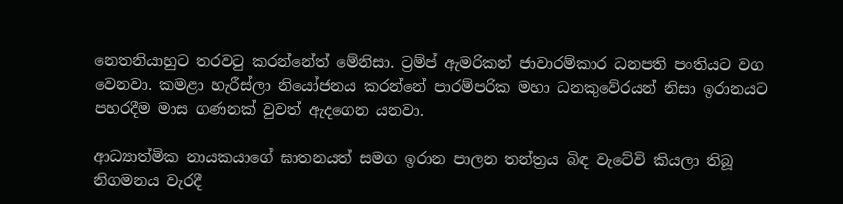නෙතනියාහුට තරවටු කරන්නේත් මේනිසා. ට්‍රම්ප් ඇමරිකන් ජාවාරම්කාර ධනපති පංතියට වග වෙනවා. කමළා හැරීස්ලා නියෝජනය කරන්නේ පාරම්පරික මහා ධනකුවේරයන් නිසා ඉරානයට පහරදීම මාස ගණනක් වුවත් ඇදගෙන යනවා.

ආධ්‍යාත්මික නායකයාගේ ඝාතනයත් සමග ඉරාන පාලන තන්ත්‍රය බිඳ වැටේවි කියලා තිබූ නිගමනය වැරදී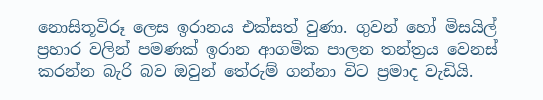නොසිතූවිරූ ලෙස ඉරානය එක්සත් වුණා. ගුවන් හෝ මිසයිල් ප්‍රහාර වලින් පමණක් ඉරාන ආගමික පාලන තන්ත්‍රය වෙනස් කරන්න බැරි බව ඔවුන් තේරුම් ගන්නා විට ප්‍රමාද වැඩියි.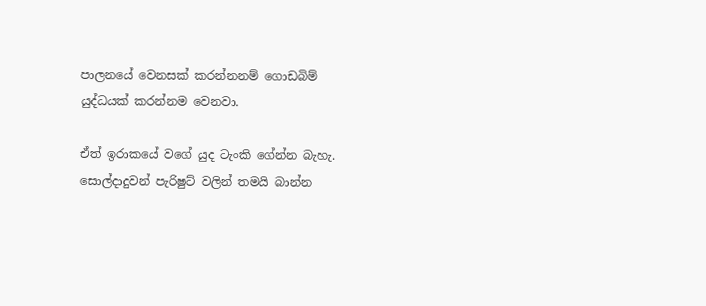පාලනයේ වෙනසක් කරන්නනම් ගොඩබිම් යුද්ධයක් කරන්නම වෙනවා.

ඒත් ඉරාකයේ වගේ යුද ටැංකි ගේන්න බැහැ. සොල්දාදුවන් පැරිෂුට් වලින් තමයි බාන්න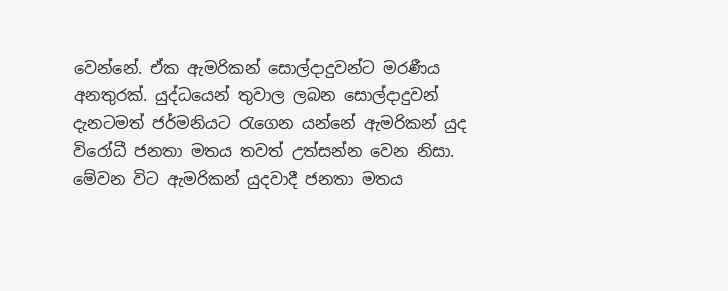වෙන්නේ. ඒක ඇමරිකන් සොල්දාදුවන්ට මරණීය අනතුරක්. යුද්ධයෙන් තුවාල ලබන සොල්දාදුවන් දැනටමත් ජර්මනියට රැගෙන යන්නේ ඇමරිකන් යුද විරෝධී ජනතා මතය තවත් උත්සන්න වෙන නිසා. මේවන විට ඇමරිකන් යුදවාදී ජනතා මතය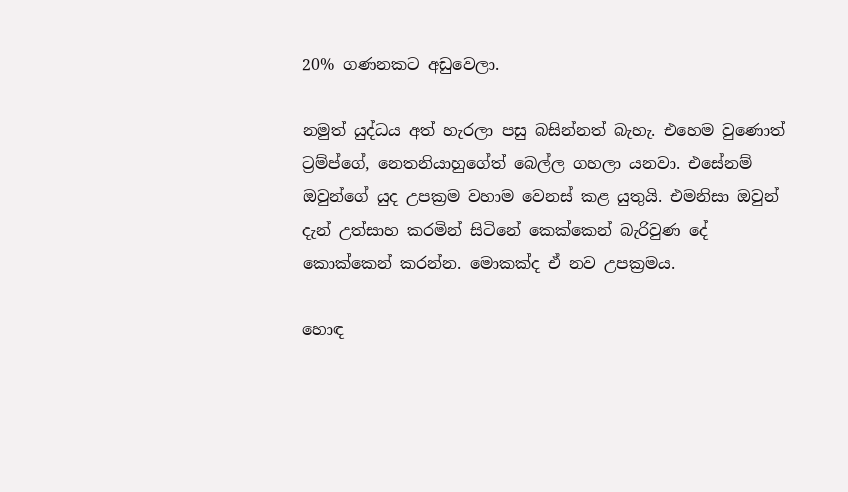20% ගණනකට අඩුවෙලා.

නමුත් යුද්ධය අත් හැරලා පසු බසින්නත් බැහැ. එහෙම වුණොත් ට්‍රම්ප්ගේ, නෙතනියාහුගේත් බෙල්ල ගහලා යනවා. එසේනම් ඔවුන්ගේ යුද උපක්‍රම වහාම වෙනස් කළ යුතුයි. එමනිසා ඔවුන් දැන් උත්සාහ කරමින් සිටිනේ කෙක්කෙන් බැරිවුණ දේ කොක්කෙන් කරන්න. මොකක්ද ඒ නව උපක්‍රමය.

හොඳ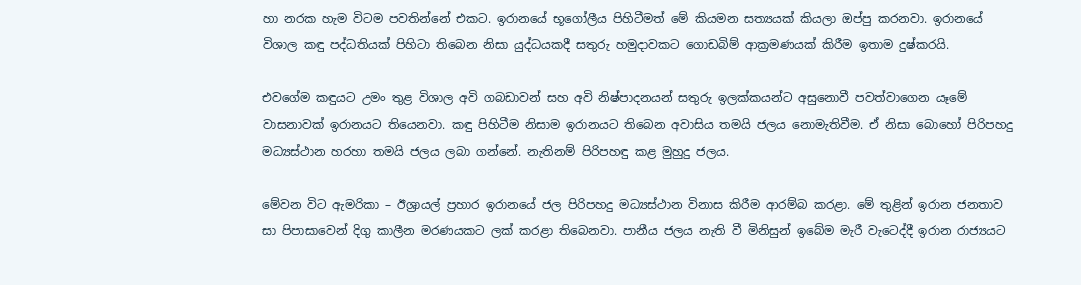හා නරක හැම විටම පවතින්නේ එකට. ඉරානයේ භූගෝලීය පිහිටීමත් මේ කියමන සත්‍යයක් කියලා ඔප්පු කරනවා. ඉරානයේ විශාල කඳු පද්ධතියක් පිහිටා තිබෙන නිසා යුද්ධයකදී සතුරු හමුදාවකට ගොඩබිම් ආක්‍රමණයක් කිරීම ඉතාම දුෂ්කරයි.

එවගේම කඳුයට උමං තුළ විශාල අවි ගබඩාවන් සහ අවි නිෂ්පාදනයන් සතුරු ඉලක්කයන්ට අසුනොවී පවත්වාගෙන යෑමේ වාසනාවක් ඉරානයට තියෙනවා. කඳු පිහිටීම නිසාම ඉරානයට තිබෙන අවාසිය තමයි ජලය නොමැතිවීම. ඒ නිසා බොහෝ පිරිපහදු මධ්‍යස්ථාන හරහා තමයි ජලය ලබා ගන්නේ. නැතිනම් පිරිපහඳු කළ මුහුදු ජලය.

මේවන විට ඇමරිකා – ඊශ්‍රායල් ප්‍රහාර ඉරානයේ ජල පිරිපහදු මධ්‍යස්ථාන විනාස කිරීම ආරම්බ කරළා. මේ තුළින් ඉරාන ජනතාව සා පිපාසාවෙන් දිගු කාලීන මරණයකට ලක් කරළා තිබෙනවා. පානීය ජලය නැති වී මිනිසුන් ඉබේම මැරී වැටෙද්දී ඉරාන රාජ්‍යයට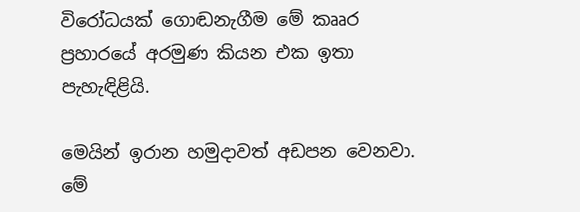විරෝධයක් ගොඬනැගීම මේ කෲර ප්‍රහාරයේ අරමුණ කියන එක ඉතා පැහැඳිළියි.

මෙයින් ඉරාන හමුදාවත් අඩපන වෙනවා. මේ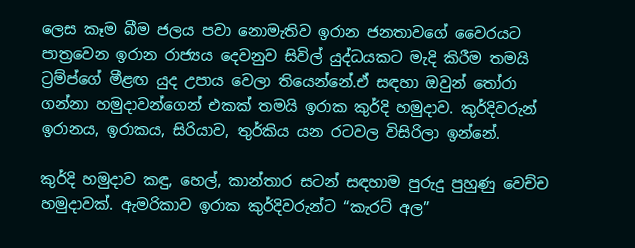ලෙස කෑම බීම ජලය පවා නොමැතිව ඉරාන ජනතාවගේ වෛරයට පාත්‍රවෙන ඉරාන රාජ්‍යය දෙවනුව සිවිල් යුද්ධයකට මැදි කිරීම තමයි ට්‍රම්ප්ගේ මීළඟ යුද උපාය වෙලා තියෙන්නේ.ඒ සඳහා ඔවුන් තෝරා ගන්නා හමුදාවන්ගෙන් එකක් තමයි ඉරාක කුර්දි හමුදාව. කුර්දිවරුන් ඉරානය, ඉරාකය, සිරියාව, තුර්කිය යන රටවල විසිරිලා ඉන්නේ.

කුර්දි හමුදාව කඳු, හෙල්, කාන්තාර සටන් සඳහාම පුරුදු පුහුණු වෙච්ච හමුදාවක්. ඇමරිකාව ඉරාක කුර්දිවරුන්ට “කැරට් අල”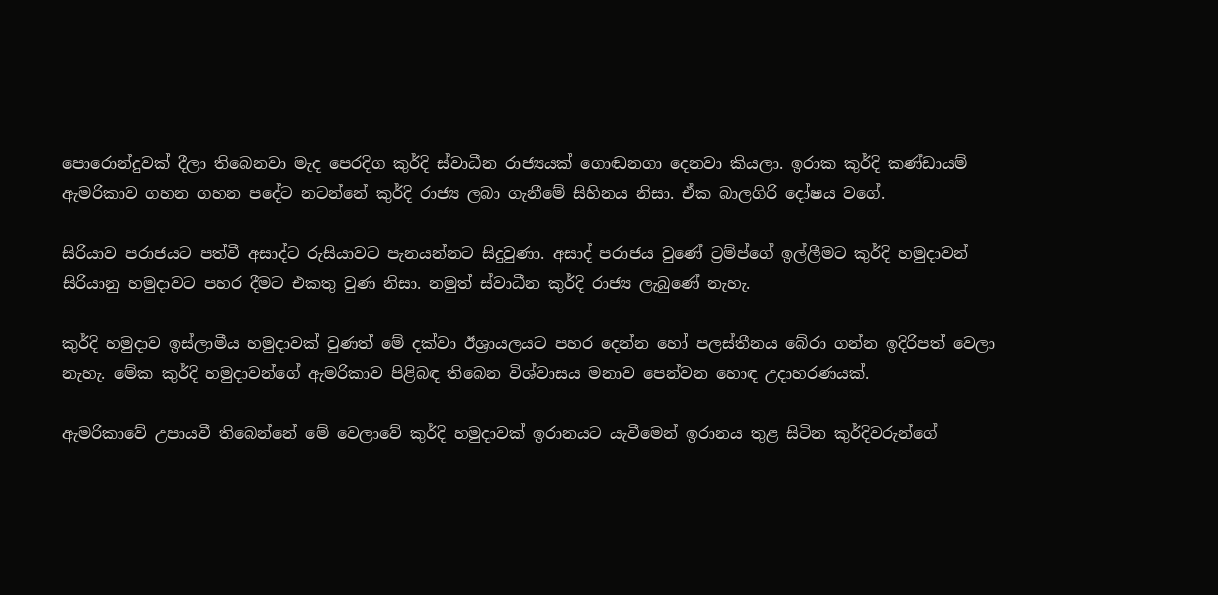පොරොන්දුවක් දීලා තිබෙනවා මැද පෙරදිග කුර්දි ස්වාධීන රාජ්‍යයක් ගොඬනගා දෙනවා කියලා. ඉරාක කුර්දි කණ්ඩායම් ඇමරිකාව ගහන ගහන පදේට නටන්නේ කුර්දි රාජ්‍ය ලබා ගැනීමේ සිහිනය නිසා. ඒක බාලගිරි දෝෂය වගේ.

සිරියාව පරාජයට පත්වී අසාද්ට රුසියාවට පැනයන්නට සිදුවුණා. අසාද් පරාජය වුණේ ට්‍රම්ප්ගේ ඉල්ලීමට කුර්දි හමුදාවන් සිරියානු හමුදාවට පහර දීමට එකතු වුණ නිසා. නමුත් ස්වාධීන කුර්දි රාජ්‍ය ලැබුණේ නැහැ.

කුර්දි හමුදාව ඉස්ලාමීය හමුදාවක් වුණත් මේ දක්වා ඊශ්‍රායලයට පහර දෙන්න හෝ පලස්තීනය බේරා ගන්න ඉදිරිපත් වෙලා නැහැ. මේක කුර්දි හමුදාවන්ගේ ඇමරිකාව පිළිබඳ තිබෙන විශ්වාසය මනාව පෙන්වන හොඳ උදාහරණයක්.

ඇමරිකාවේ උපායවී තිබෙන්නේ මේ වෙලාවේ කුර්දි හමුදාවක් ඉරානයට යැවීමෙන් ඉරානය තුළ සිටින කුර්දිවරුන්ගේ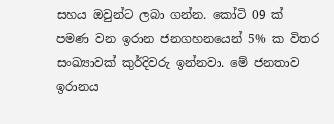සහය ඔවුන්ට ලබා ගන්න. කෝටි 09 ක් පමණ වන ඉරාන ජනගහනයෙන් 5% ක විතර සංඛ්‍යාවක් කුර්දිවරු ඉන්නවා. මේ ජනතාව ඉරානය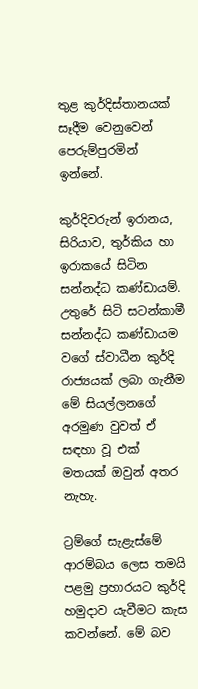තුළ කුර්දිස්තානයක් සෑදීම වෙනුවෙන් පෙරුම්පුරමින් ඉන්නේ.

කුර්දිවරුන් ඉරානය, සිරියාව, තුර්කිය හා ඉරාකයේ සිටින සන්නද්ධ කණ්ඩායම්. උතුරේ සිටි සටන්කාමී සන්නද්ධ කණ්ඩායම වගේ ස්වාධීන කුර්දි රාජ්‍යයක් ලබා ගැනීම මේ සියල්ලනගේ අරමුණ වුවත් ඒ සඳහා වූ එක් මතයක් ඔවුන් අතර නැහැ.

ට්‍රම්ගේ සැළැස්මේ ආරම්බය ලෙස තමයි පළමු ප්‍රහාරයට කුර්දි හමුදාව යැවීමට කැස කවන්නේ. මේ බව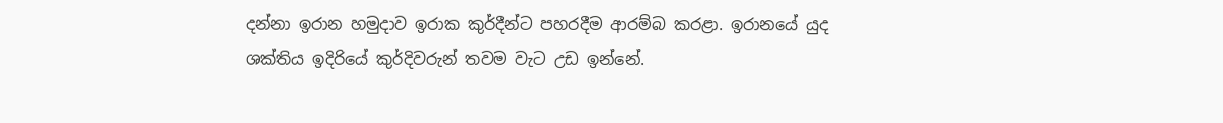දන්නා ඉරාන හමුදාව ඉරාක කුර්දීන්ට පහරදීම ආරම්බ කරළා. ඉරානයේ යුද ශක්තිය ඉදිරියේ කුර්දිවරුන් තවම වැට උඩ ඉන්නේ.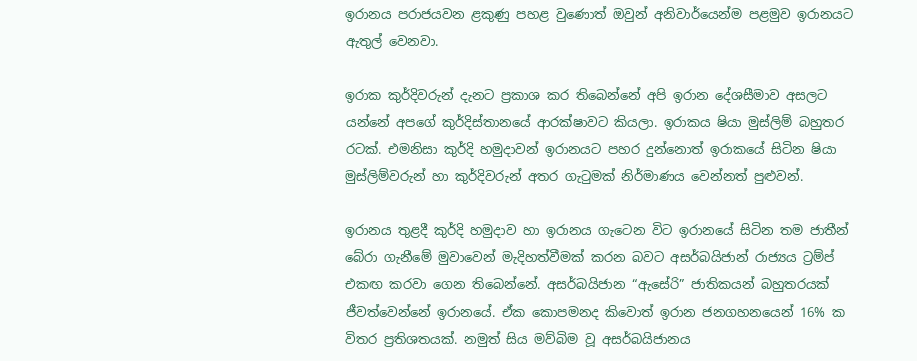ඉරානය පරාජයවන ළකුණු පහළ වුණොත් ඔවුන් අනිවාර්යෙන්ම පළමුව ඉරානයට ඇතුල් වෙනවා.

ඉරාක කුර්දිවරුන් දැනට ප්‍රකාශ කර තිබෙන්නේ අපි ඉරාන දේශසීමාව අසලට යන්නේ අපගේ කුර්දිස්තානයේ ආරක්ෂාවට කියලා. ඉරාකය ෂියා මුස්ලිම් බහුතර රටක්. එමනිසා කුර්දි හමුදාවන් ඉරානයට පහර දුන්නොත් ඉරාකයේ සිටින ෂියා මුස්ලිම්වරුන් හා කුර්දිවරුන් අතර ගැටුමක් නිර්මාණය වෙන්නත් පුළුවන්.

ඉරානය තුළදී කුර්දි හමුදාව හා ඉරානය ගැටෙන විට ඉරානයේ සිටින තම ජාතීන් බේරා ගැනීමේ මුවාවෙන් මැදිහත්වීමක් කරන බවට අසර්බයිජාන් රාජ්‍යය ට්‍රම්ප් එකඟ කරවා ගෙන තිබෙන්නේ. අසර්බයිජාන “ඇසේරි” ජාතිකයන් බහුතරයක් ජීවත්වෙන්නේ ඉරානයේ. ඒක කොපමනද කිවොත් ඉරාන ජනගහනයෙන් 16% ක විතර ප්‍රතිශතයක්. නමුත් සිය මව්බිම වූ අසර්බයිජානය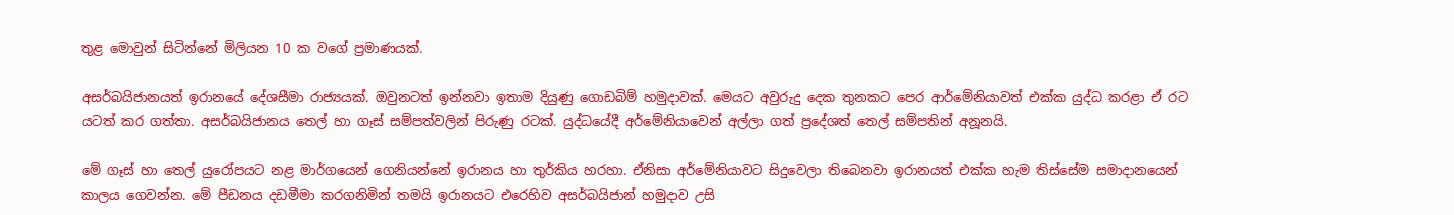තුළ මොවුන් සිටින්නේ මිලියන 10 ක වගේ ප්‍රමාණයක්.

අසර්බයිජානයත් ඉරානයේ දේශසීමා රාජ්‍යයක්. ඔවුනටත් ඉන්නවා ඉතාම දියුණු ගොඩබිම් හමුදාවක්. මෙයට අවුරුදු දෙක තුනකට පෙර ආර්මේනියාවත් එක්ක යුද්ධ කරළා ඒ රට යටත් කර ගත්තා. අසර්බයිජානය තෙල් හා ගෑස් සම්පත්වලින් පිරුණු රටක්. යුද්ධයේදී අර්මේනියාවෙන් අල්ලා ගත් ප්‍රදේශත් තෙල් සම්පතින් අනූනයි.

මේ ගෑස් හා තෙල් යුරෝපයට නළ මාර්ගයෙන් ගෙනියන්නේ ඉරානය හා තුර්කිය හරහා. ඒනිසා අර්මේනියාවට සිදුවෙලා තිබෙනවා ඉරානයත් එක්ක හැම තිස්සේම සමාදානයෙන් කාලය ගෙවන්න. මේ පීඩනය දඩමීමා කරගනිමින් තමයි ඉරානයට එරෙහිව අසර්බයිජාන් හමුදාව උසි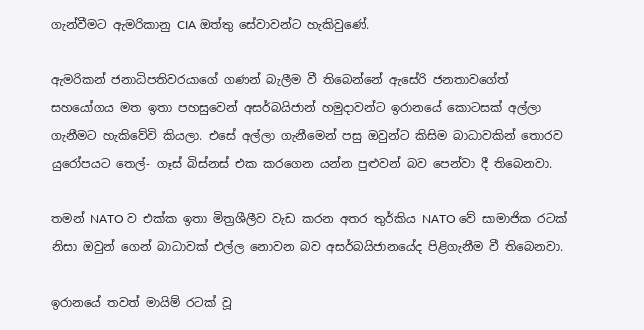ගැන්වීමට ඇමරිකානු CIA ඔත්තු සේවාවන්ට හැකිවුණේ.

ඇමරිකන් ජනාධිපතිවරයාගේ ගණන් බැලීම වී තිබෙන්නේ ඇසේරි ජනතාවගේත් සහයෝගය මත ඉතා පහසුවෙන් අසර්බයිජාන් හමුදාවන්ට ඉරානයේ කොටසක් අල්ලා ගැනීමට හැකිවේවි කියලා. එසේ අල්ලා ගැනීමෙන් පසු ඔවුන්ට කිසිම බාධාවකින් තොරව යුරෝපයට තෙල්- ගෑස් බිස්නස් එක කරගෙන යන්න පුළුවන් බව පෙන්වා දී තිබෙනවා.

තමන් NATO ව එක්ක ඉතා මිත්‍රශීලීව වැඩ කරන අතර තුර්කිය NATO වේ සාමාජික රටක් නිසා ඔවුන් ගෙන් බාධාවක් එල්ල නොවන බව අසර්බයිජානයේද පිළිගැනීම වී තිබෙනවා.

ඉරානයේ තවත් මායිම් රටක් වූ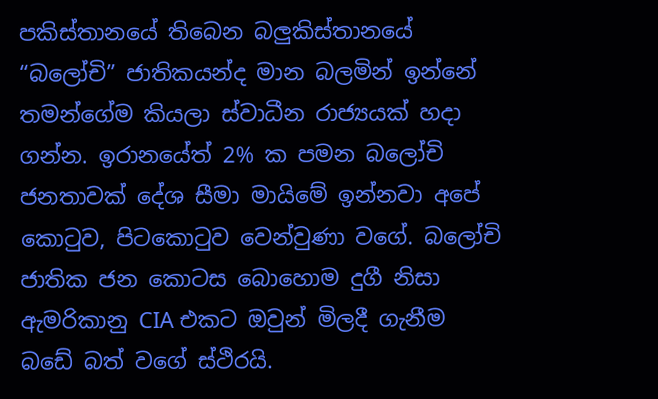පකිස්තානයේ තිබෙන බලුකිස්තානයේ “බලෝචි” ජාතිකයන්ද මාන බලමින් ඉන්නේ තමන්ගේම කියලා ස්වාධීන රාජ්‍යයක් හදා ගන්න. ඉරානයේත් 2% ක පමන බලෝචි ජනතාවක් දේශ සීමා මායිමේ ඉන්නවා අපේ කොටුව, පිටකොටුව වෙන්වුණා වගේ. බලෝචි ජාතික ජන කොටස බොහොම දුගී නිසා ඇමරිකානු CIA එකට ඔවුන් මිලදී ගැනීම බඩේ බත් වගේ ස්ථිරයි.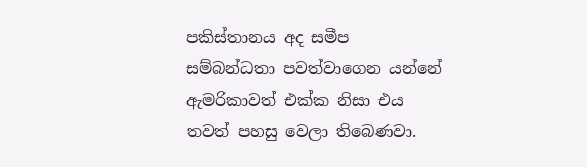පකිස්තානය අද සමීප සම්බන්ධතා පවත්වාගෙන යන්නේ ඇමරිකාවත් එක්ක නිසා එය තවත් පහසු වෙලා තිබෙණවා.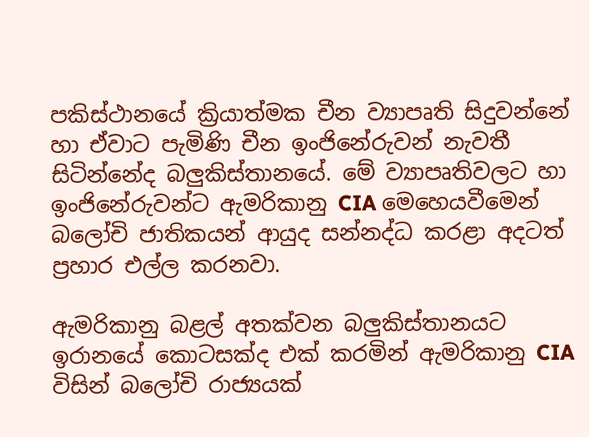පකිස්ථානයේ ක්‍රියාත්මක චීන ව්‍යාපෘති සිදුවන්නේ හා ඒවාට පැමිණි චීන ඉංජිනේරුවන් නැවතී සිටින්නේද බලුකිස්තානයේ. මේ ව්‍යාපෘතිවලට හා ඉංජිනේරුවන්ට ඇමරිකානු CIA මෙහෙයවීමෙන් බලෝචි ජාතිකයන් ආයුද සන්නද්ධ කරළා අදටත් ප්‍රහාර එල්ල කරනවා.

ඇමරිකානු බළල් අතක්වන බලුකිස්තානයට ඉරානයේ කොටසක්ද එක් කරමින් ඇමරිකානු CIA විසින් බලෝචි රාජ්‍යයක්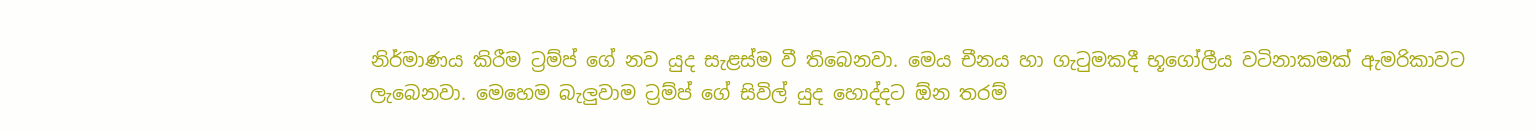නිර්මාණය කිරීම ට්‍රම්ප් ගේ නව යුද සැළස්ම වී තිබෙනවා. මෙය චීනය හා ගැටුමකදී භූගෝලීය වටිනාකමක් ඇමරිකාවට ලැබෙනවා. මෙහෙම බැලුවාම ට්‍රම්ප් ගේ සිවිල් යුද හොද්දට ඕන තරම්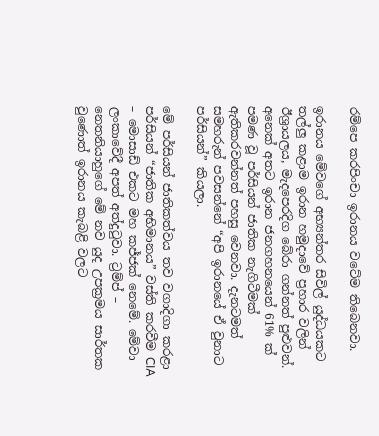රම්පෙ කරපිංචා ඉරානය වටේම තිබෙනවා.

ඉරානය මේවගේ අභ්‍යන්තර සිවිල් යුද්ධයකට තල්ලු කළාම ඉරාන හමුදාවේ ප්‍රහාර වලින් ඊශ්‍රායලය, මැදපෙරදිග බේරා ගන්නත් පුළුවන්. අනෙක් අතට ඉරාන ජනගහනයෙන් 61% ක් පමණ වූ පර්සියන් ජාතික නැගිටීමක් ඇතිකරවන්නත් පහසු වෙනවා. දැනටමත් සමහරුන් පවසන්නේ “අපි ඉරානයේ ඒ වුනාට පර්සියන්” කියලා.

මේ පර්සියන් ජාතිකත්වය තව වගාදිගා කරළා පර්සියන් “ජාතික අභිමානය” වස්ති කරවීම CIA – මොසාඩ් එකට මහ කජ්ජක් නෙමේ. මේවා ලංකාවේදී අපත් අත්දුටුවා. ට්‍රම්ප් – නෙතනියාහුගේ මේ නව යුද උපක්‍රමය සාර්තක වුණොත් ඉරානය කැබළි වලට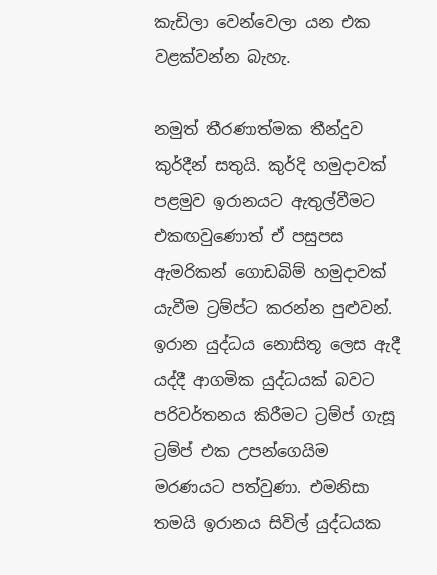කැඩිලා වෙන්වෙලා යන එක වළක්වන්න බැහැ.

නමුත් තීරණාත්මක තීන්දුව කුර්දීන් සතුයි. කුර්දි හමුදාවක් පළමුව ඉරානයට ඇතුල්වීමට එකඟවුණොත් ඒ පසුපස ඇමරිකන් ගොඩබිම් හමුදාවක් යැවීම ට්‍රම්ප්ට කරන්න පුළුවන්. ඉරාන යුද්ධය නොසිතූ ලෙස ඇදී යද්දී ආගමික යුද්ධයක් බවට පරිවර්තනය කිරීමට ට්‍රම්ප් ගැසූ ට්‍රම්ප් එක උපන්ගෙයිම මරණයට පත්වුණා. එමනිසා තමයි ඉරානය සිවිල් යුද්ධයක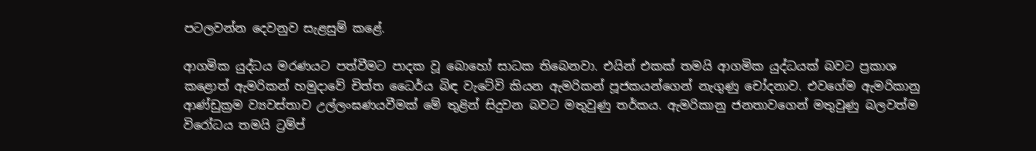පටලවන්න දෙවනුව සැළසුම් කළේ.

ආගමික යුද්ධය මරණයට පත්වීමට පාදක වූ බොහෝ සාධක තිබෙනවා. එයින් එකක් තමයි ආගමික යුද්ධයක් බවට ප්‍රකාශ කළොත් ඇමරිකන් හමුදාවේ චිත්ත ධෛර්ය බිඳ වැටේවි කියන ඇමරිකන් පූජකයන්ගෙන් නැගුණු චෝදනාව. එවගේම ඇමරිකානු ආණ්ඩුක්‍රම ව්‍යවස්තාව උල්ලංඝණයවීමක් මේ තුළින් සිදුවන බවට මතුවුණු තර්කය. ඇමරිකානු ජනතාවගෙන් මතුවුණු බලවත්ම විරෝධය තමයි ට්‍රම්ප්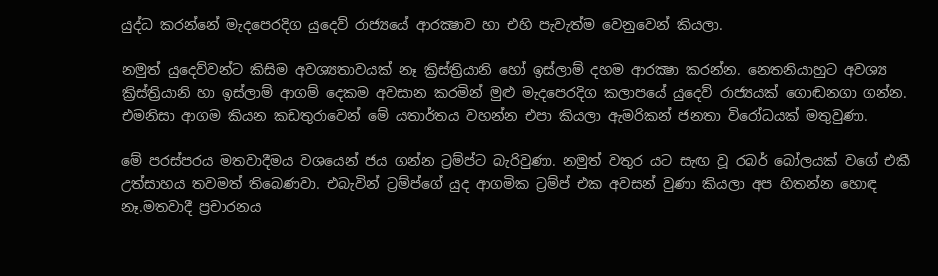යුද්ධ කරන්නේ මැදපෙරදිග යුදෙව් රාජ්‍යයේ ආරක්‍ෂාව හා එහි පැවැත්ම වෙනුවෙන් කියලා.

නමුත් යුදෙව්වන්ට කිසිම අවශ්‍යතාවයක් නෑ ක්‍රිස්ත්‍රියානි හෝ ඉස්ලාම් දහම ආරක්‍ෂා කරන්න. නෙතනියාහුට අවශ්‍ය ක්‍රිස්ත්‍රියානි හා ඉස්ලාම් ආගම් දෙකම අවසාන කරමින් මුළු මැදපෙරදිග කලාපයේ යුදෙව් රාජ්‍යයක් ගොඬනගා ගන්න. එමනිසා ආගම කියන කඩතුරාවෙන් මේ යතාර්තය වහන්න එපා කියලා ඇමරිකන් ජනතා විරෝධයක් මතුවුණා.

මේ පරස්පරය මතවාදීමය වශයෙන් ජය ගන්න ට්‍රම්ප්ට බැරිවුණා. නමුත් වතුර යට සැඟ වූ රබර් බෝලයක් වගේ එකී උත්සාහය තවමත් තිබෙණවා. එබැවින් ට්‍රම්ප්ගේ යුද ආගමික ට්‍රම්ප් එක අවසන් වුණා කියලා අප හිතන්න හොඳ නෑ.මතවාදී ප්‍රචාරනය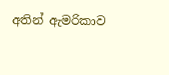අතින් ඇමරිකාව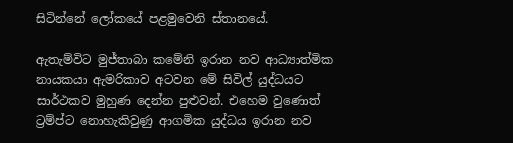සිටින්නේ ලෝකයේ පළමුවෙනි ස්තානයේ.

ඇතැම්විට මුජ්තාබා කමේනි ඉරාන නව ආධ්‍යාත්මික නායකයා ඇමරිකාව අටවන මේ සිවිල් යුද්ධයට සාර්ථකව මුහුණ දෙන්න පුළුවන්. එහෙම වුණොත් ට්‍රම්ප්ට නොහැකිවුණු ආගමික යුද්ධය ඉරාන නව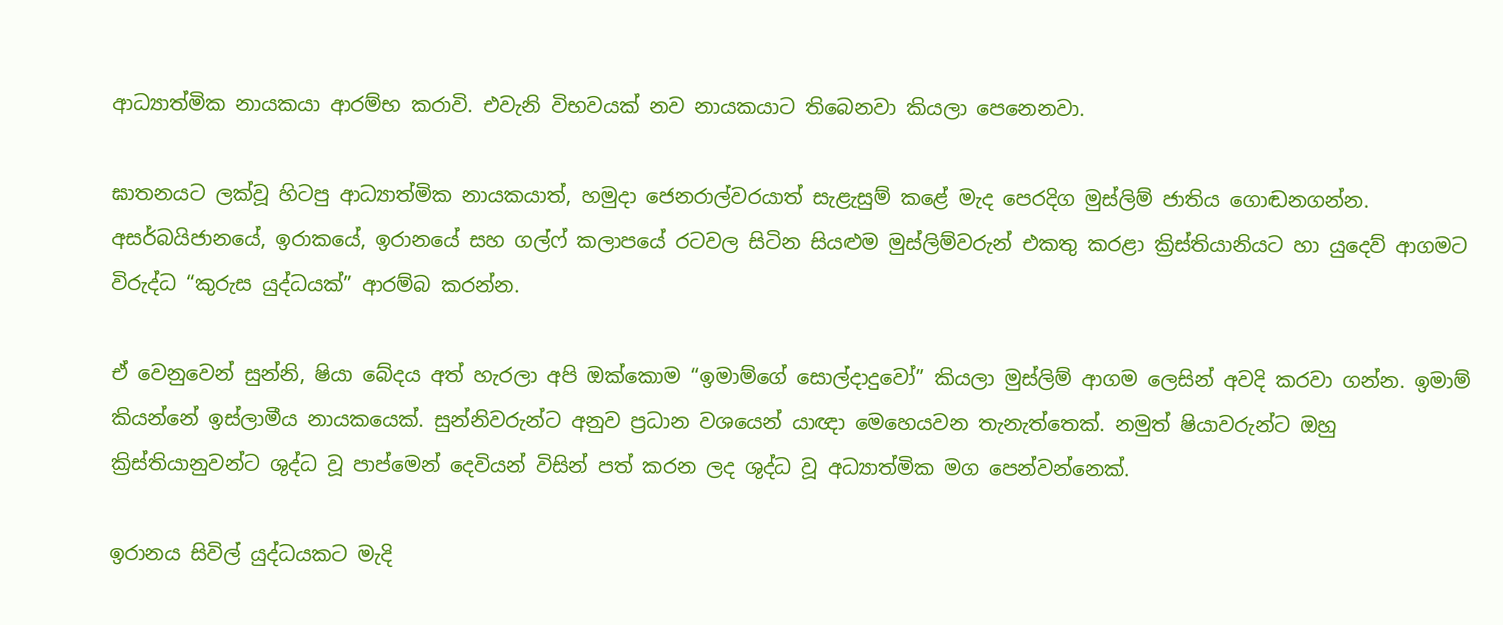ආධ්‍යාත්මික නායකයා ආරම්භ කරාවි. එවැනි විභවයක් නව නායකයාට තිබෙනවා කියලා පෙනෙනවා.

ඝාතනයට ලක්වූ හිටපු ආධ්‍යාත්මික නායකයාත්, හමුදා ජෙනරාල්වරයාත් සැළැසුම් කළේ මැද පෙරදිග මුස්ලිම් ජාතිය ගොඬනගන්න. අසර්බයිජානයේ, ඉරාකයේ, ඉරානයේ සහ ගල්ෆ් කලාපයේ රටවල සිටින සියළුම මුස්ලිම්වරුන් එකතු කරළා ක්‍රිස්තියානියට හා යුදෙව් ආගමට විරුද්ධ “කුරුස යුද්ධයක්” ආරම්බ කරන්න.

ඒ වෙනුවෙන් සුන්නි, ෂියා බේදය අත් හැරලා අපි ඔක්කොම “ඉමාම්ගේ සොල්දාදුවෝ” කියලා මුස්ලිම් ආගම ලෙසින් අවදි කරවා ගන්න. ඉමාම් කියන්නේ ඉස්ලාමීය නායකයෙක්. සුන්නිවරුන්ට අනුව ප්‍රධාන වශයෙන් යාඥා මෙහෙයවන තැනැත්තෙක්. නමුත් ෂියාවරුන්ට ඔහු ක්‍රිස්තියානුවන්ට ශුද්ධ වූ පාප්මෙන් දෙවියන් විසින් පත් කරන ලද ශුද්ධ වූ අධ්‍යාත්මික මග පෙන්වන්නෙක්.

ඉරානය සිවිල් යුද්ධයකට මැදි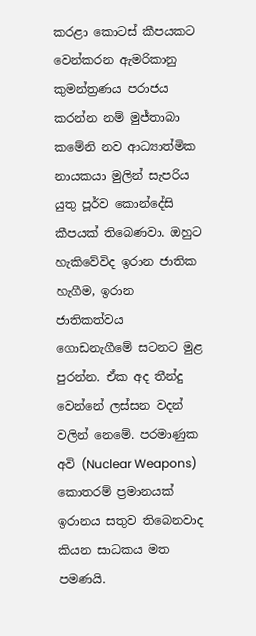කරළා කොටස් කීපයකට වෙන්කරන ඇමරිකානු කුමන්ත්‍රණය පරාජය කරන්න නම් මුජ්තාබා කමේනි නව ආධ්‍යාත්මික නායකයා මුලින් සැපරිය යුතු පූර්ව කොන්දේසි කීපයක් තිබෙණවා. ඔහුට හැකිවේවිද ඉරාන ජාතික හැගීම, ඉරාන ජාතිකත්වය ගොඩනැගීමේ සටනට මුළ පුරන්න. ඒක අද තීන්දු වෙන්නේ ලස්සන වදන් වලින් නෙමේ. පරමාණුක අවි (Nuclear Weapons) කොතරම් ප්‍රමානයක් ඉරානය සතුව තිබෙනවාද කියන සාධකය මත පමණයි.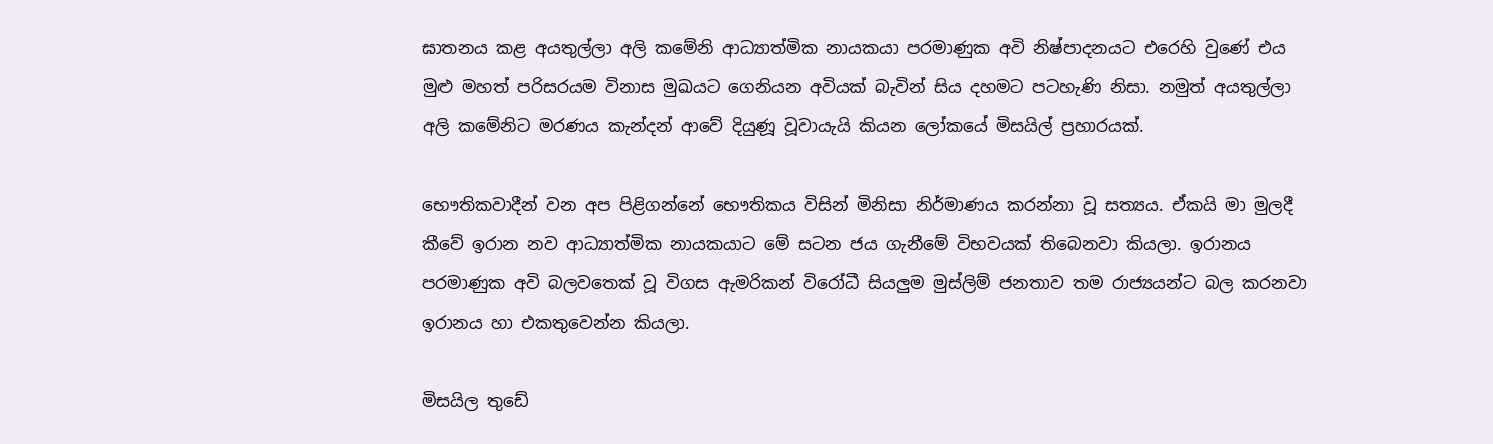ඝාතනය කළ අයතුල්ලා අලි කමේනි ආධ්‍යාත්මික නායකයා පරමාණුක අවි නිෂ්පාදනයට එරෙහි වුණේ එය මුළු මහත් පරිසරයම විනාස මුඛයට ගෙනියන අවියක් බැවින් සිය දහමට පටහැණි නිසා. නමුත් අයතුල්ලා අලි කමේනිට මරණය කැන්දන් ආවේ දියුණූ වූවායැයි කියන ලෝකයේ මිසයිල් ප්‍රහාරයක්.

භෞතිකවාදීන් වන අප පිළිගන්නේ භෞතිකය විසින් මිනිසා නිර්මාණය කරන්නා වූ සත්‍යය. ඒකයි මා මුලදී කීවේ ඉරාන නව ආධ්‍යාත්මික නායකයාට මේ සටන ජය ගැනීමේ විභවයක් තිබෙනවා කියලා. ඉරානය පරමාණුක අවි බලවතෙක් වූ විගස ඇමරිකන් විරෝධී සියලුම මුස්ලිම් ජනතාව තම රාජ්‍යයන්ට බල කරනවා ඉරානය හා එකතුවෙන්න කියලා.

මිසයිල තුඩේ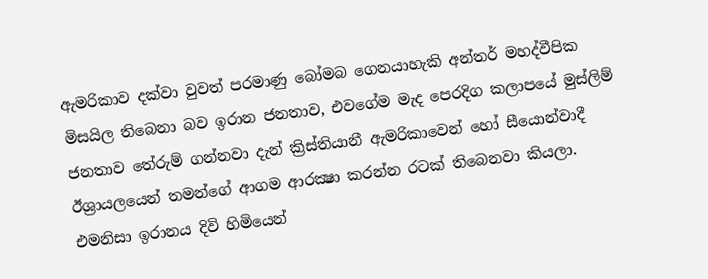ඇමරිකාව දක්වා වුවත් පරමාණු බෝමබ ගෙනයාහැකි අන්තර් මහද්වීපික මිසයිල තිබෙනා බව ඉරාන ජනතාව, එවගේම මැද පෙරදිග කලාපයේ මුස්ලිම් ජනතාව තේරුම් ගන්නවා දැන් ක්‍රිස්තියානී ඇමරිකාවෙන් හෝ සීයොන්වාදී ඊශ්‍රායලයෙන් තමන්ගේ ආගම ආරක්‍ෂා කරන්න රටක් තිබෙනවා කියලා. එමනිසා ඉරානය දිවි හිමියෙන්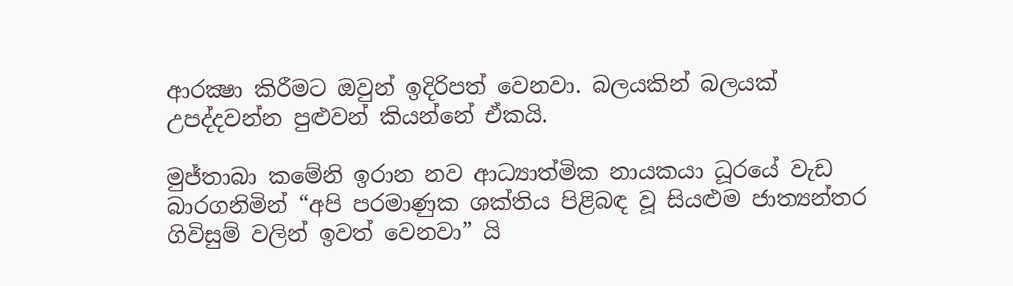ආරක්‍ෂා කිරීමට ඔවුන් ඉදිරිපත් වෙනවා. බලයකින් බලයක් උපද්දවන්න පුළුවන් කියන්නේ ඒකයි.

මුජ්තාබා කමේනි ඉරාන නව ආධ්‍යාත්මික නායකයා ධූරයේ වැඩ බාරගනිමින් “අපි පරමාණුක ශක්තිය පිළිබඳ වූ සියළුම ජාත්‍යන්තර ගිවිසුම් වලින් ඉවත් වෙනවා” යි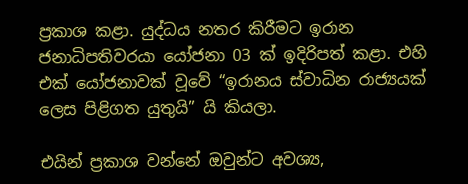ප්‍රකාශ කළා. යුද්ධය නතර කිරීමට ඉරාන ජනාධිපතිවරයා යෝජනා 03 ක් ඉදිරිපත් කළා. එහි එක් යෝජනාවක් වූවේ “ඉරානය ස්වාධින රාජ්‍යයක් ලෙස පිළිගත යුතුයි” යි කියලා.

එයින් ප්‍රකාශ වන්නේ ඔවුන්ට අවශ්‍ය,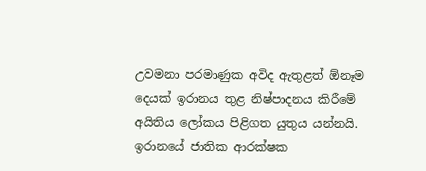උවමනා පරමාණුක අවිද ඇතුළත් ඕනෑම දෙයක් ඉරානය තුළ නිෂ්පාදනය කිරීමේ අයිතිය ලෝකය පිළිගත යුතුය යන්නයි. ඉරානයේ ජාතික ආරක්ෂක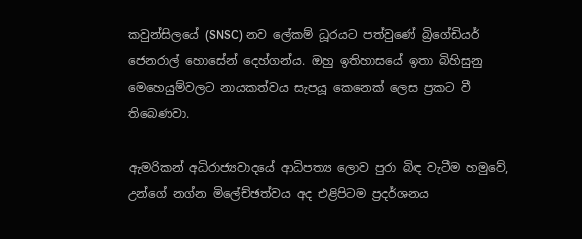කවුන්සිලයේ (SNSC) නව ලේකම් ධූරයට පත්වුණේ බ්‍රිගේඩියර් ජෙනරාල් හොසේන් දෙහ්ගන්ය. ඔහු ඉතිහාසයේ ඉතා බිහිසුනු මෙහෙයුම්වලට නායකත්වය සැපයූ කෙනෙක් ලෙස ප්‍රකට වී තිබෙණවා.

ඇමරිකන් අධිරාජ්‍යවාදයේ ආධිපත්‍ය ලොව පුරා බිඳ වැටීම හමුවේ, උන්ගේ නග්න මිලේච්ඡත්වය අද එළිපිටම ප්‍රදර්ශනය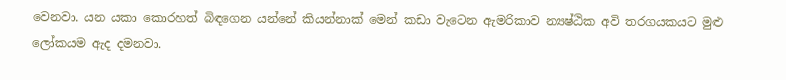වෙනවා. යන යකා කොරහත් බිඳගෙන යන්නේ කියන්නාක් මෙන් කඩා වැටෙන ඇමරිකාව න්‍යෂ්ඨික අවි තරගයකයට මුළු ලෝකයම ඇද දමනවා.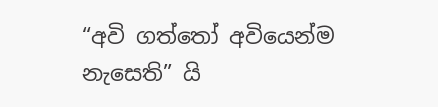“අවි ගත්තෝ අවියෙන්ම නැසෙති” යි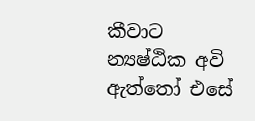කීවාට න්‍යෂ්ඨික අවි ඇත්තෝ එසේ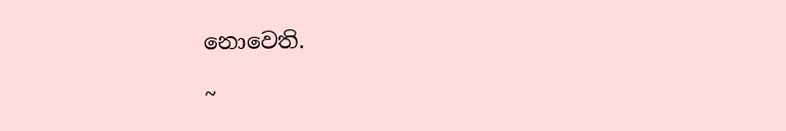නොවෙති.

~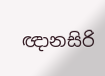ඥානසිරි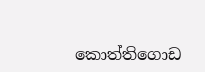කොත්තිගොඩ